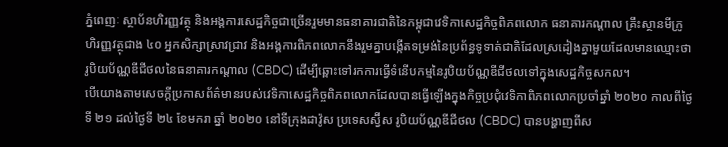ភ្នំពេញៈ ស្ថាប័នហិរញ្ញវត្ថុ និងអង្គការសេដ្ឋកិច្ចជាច្រើនរួមមានធនាគារជាតិនៃកម្ពុជាវេទិកាសេដ្ឋកិច្ចពិភពលោក ធនាគារកណ្តាល គ្រឹះស្ថានមីក្រូហិរញ្ញវត្ថុជាង ៤០ អ្នកសិក្សាស្រាវជ្រាវ និងអង្គការពិភពលោកនឹងរួមគ្នាបង្កើតទម្រង់នៃប្រព័ន្ធទូទាត់ជាតិដែលស្រដៀងគ្នាមួយដែលមានឈ្មោះថា រូបិយប័ណ្ណឌីជីថលនៃធនាគារកណ្តាល (CBDC) ដើម្បីឆ្ពោះទៅរកការធ្វើទំនើបកម្មនៃរូបិយប័ណ្ណឌីជីថលទៅក្នុងសេដ្ឋកិច្ចសកល។
បើយោងតាមសេចក្តីប្រកាសព័ត៌មានរបស់វេទិកាសេដ្ឋកិច្ចពិភពលោកដែលបានធ្វើឡើងក្នុងកិច្ចប្រជុំវេទិកាពិភពលោកប្រចាំឆ្នាំ ២០២០ កាលពីថ្ងៃទី ២១ ដល់ថ្ងៃទី ២៤ ខែមករា ឆ្នាំ ២០២០ នៅទីក្រុងដាវ៉ូស ប្រទេសស្វ៊ីស រូបិយប័ណ្ណឌីជីថល (CBDC) បានបង្ហាញពីស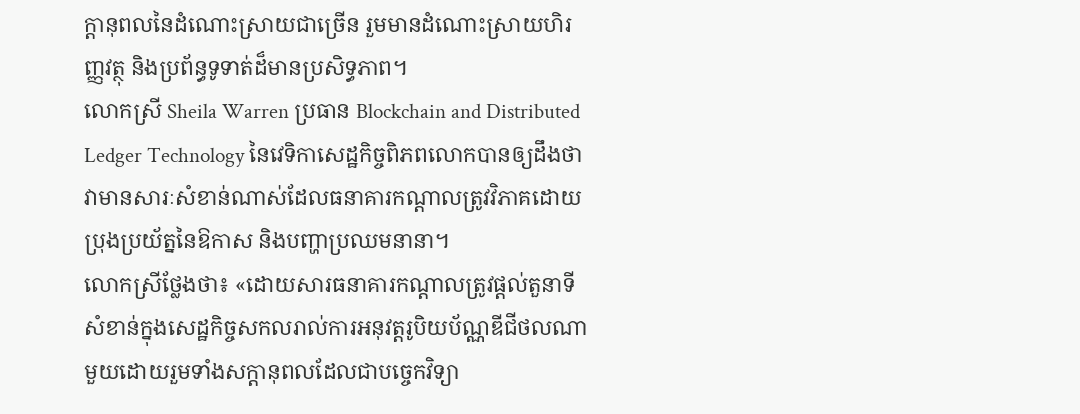ក្តានុពលនៃដំណោះស្រាយជាច្រើន រួមមានដំណោះស្រាយហិរញ្ញវត្ថុ និងប្រព័ន្ធទូទាត់ដ៏មានប្រសិទ្ធភាព។
លោកស្រី Sheila Warren ប្រធាន Blockchain and Distributed Ledger Technology នៃវេទិកាសេដ្ឋកិច្ចពិភពលោកបានឲ្យដឹងថាវាមានសារៈសំខាន់ណាស់ដែលធនាគារកណ្តាលត្រូវវិភាគដោយប្រុងប្រយ័ត្ននៃឱកាស និងបញ្ហាប្រឈមនានា។
លោកស្រីថ្លែងថា៖ «ដោយសារធនាគារកណ្តាលត្រូវផ្តល់តួនាទីសំខាន់ក្នុងសេដ្ឋកិច្ចសកលរាល់ការអនុវត្តរូបិយប័ណ្ណឌីជីថលណាមួយដោយរួមទាំងសក្តានុពលដែលជាបច្ចេកវិទ្យា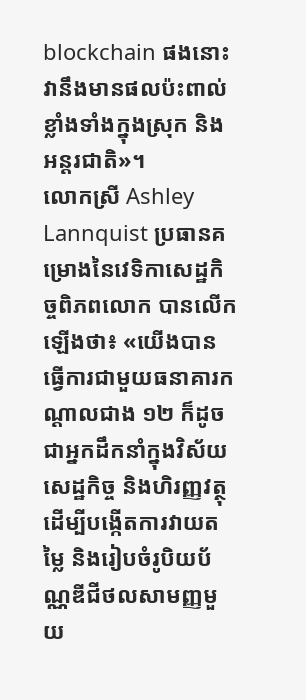blockchain ផងនោះ វានឹងមានផលប៉ះពាល់ខ្លាំងទាំងក្នុងស្រុក និងអន្តរជាតិ»។
លោកស្រី Ashley Lannquist ប្រធានគម្រោងនៃវេទិកាសេដ្ឋកិច្ចពិភពលោក បានលើកឡើងថា៖ «យើងបានធ្វើការជាមួយធនាគារកណ្តាលជាង ១២ ក៏ដូចជាអ្នកដឹកនាំក្នុងវិស័យសេដ្ឋកិច្ច និងហិរញ្ញវត្ថុ ដើម្បីបង្កើតការវាយតម្លៃ និងរៀបចំរូបិយប័ណ្ណឌីជីថលសាមញ្ញមួយ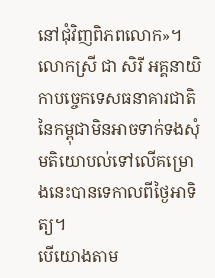នៅជុំវិញពិភពលោក»។
លោកស្រី ជា សិរី អគ្គនាយិកាបច្ចេកទេសធនាគារជាតិនៃកម្ពុជាមិនអាចទាក់ទងសុំមតិយោបល់ទៅលើគម្រោងនេះបានទេកាលពីថ្ងៃអាទិត្យ។
បើយោងតាម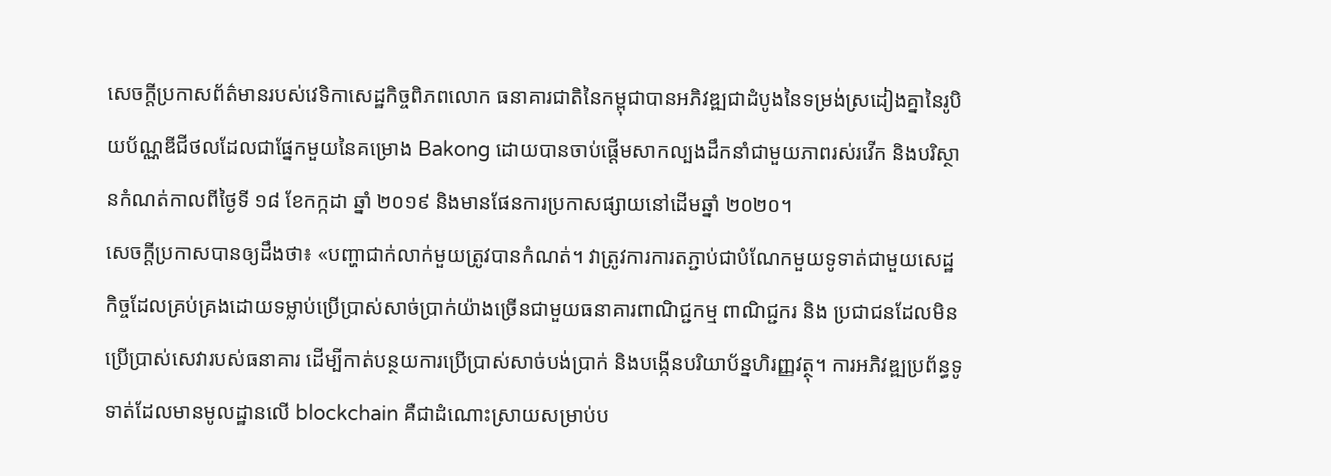សេចក្តីប្រកាសព័ត៌មានរបស់វេទិកាសេដ្ឋកិច្ចពិភពលោក ធនាគារជាតិនៃកម្ពុជាបានអភិវឌ្ឍជាដំបូងនៃទម្រង់ស្រដៀងគ្នានៃរូបិយប័ណ្ណឌីជីថលដែលជាផ្នែកមួយនៃគម្រោង Bakong ដោយបានចាប់ផ្តើមសាកល្បងដឹកនាំជាមួយភាពរស់រវើក និងបរិស្ថានកំណត់កាលពីថ្ងៃទី ១៨ ខែកក្កដា ឆ្នាំ ២០១៩ និងមានផែនការប្រកាសផ្សាយនៅដើមឆ្នាំ ២០២០។
សេចក្តីប្រកាសបានឲ្យដឹងថា៖ «បញ្ហាជាក់លាក់មួយត្រូវបានកំណត់។ វាត្រូវការការតភ្ជាប់ជាបំណែកមួយទូទាត់ជាមួយសេដ្ឋកិច្ចដែលគ្រប់គ្រងដោយទម្លាប់ប្រើប្រាស់សាច់ប្រាក់យ៉ាងច្រើនជាមួយធនាគារពាណិជ្ជកម្ម ពាណិជ្ជករ និង ប្រជាជនដែលមិនប្រើប្រាស់សេវារបស់ធនាគារ ដើម្បីកាត់បន្ថយការប្រើប្រាស់សាច់បង់ប្រាក់ និងបង្កើនបរិយាប័ន្នហិរញ្ញវត្ថុ។ ការអភិវឌ្ឍប្រព័ន្ធទូទាត់ដែលមានមូលដ្ឋានលើ blockchain គឺជាដំណោះស្រាយសម្រាប់ប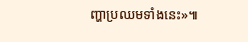ញ្ហាប្រឈមទាំងនេះ»៕